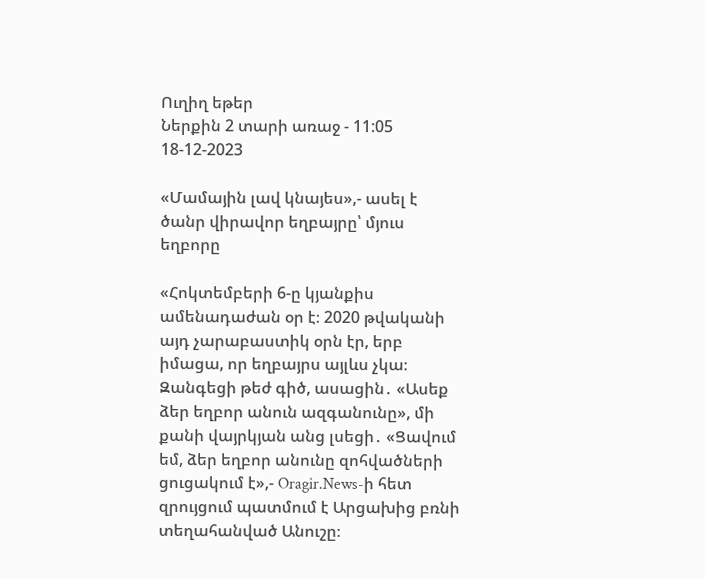Ուղիղ եթեր
Ներքին 2 տարի առաջ - 11:05 18-12-2023

«Մամային լավ կնայես»,- ասել է ծանր վիրավոր եղբայրը՝ մյուս եղբորը

«Հոկտեմբերի 6-ը կյանքիս ամենադաժան օր է։ 2020 թվականի այդ չարաբաստիկ օրն էր, երբ իմացա, որ եղբայրս այլևս չկա։ Զանգեցի թեժ գիծ, ասացին․ «Ասեք ձեր եղբոր անուն ազգանունը», մի քանի վայրկյան անց լսեցի․ «Ցավում եմ, ձեր եղբոր անունը զոհվածների ցուցակում է»,- Oragir.News-ի հետ զրույցում պատմում է Արցախից բռնի տեղահանված Անուշը։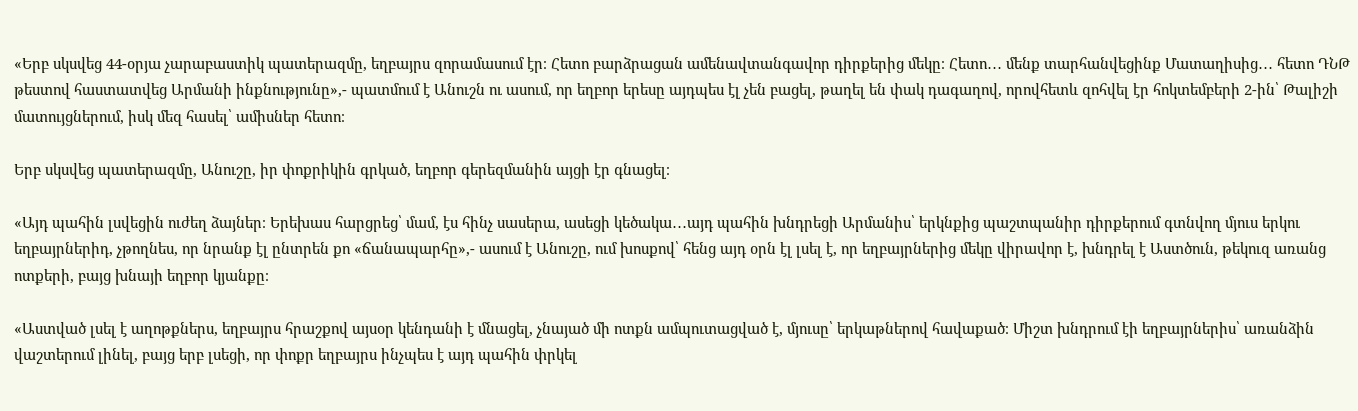«Երբ սկսվեց 44-օրյա չարաբաստիկ պատերազմը, եղբայրս զորամասում էր։ Հետո բարձրացան ամենավտանգավոր դիրքերից մեկը։ Հետո․․․ մենք տարհանվեցինք Մատաղիսից․․․ հետո ԴՆԹ թեստով հաստատվեց Արմանի ինքնությունը»,- պատմում է Անուշն ու ասում, որ եղբոր երեսը այդպես էլ չեն բացել, թաղել են փակ դագաղով, որովհետև զոհվել էր հոկտեմբերի 2-ին՝ Թալիշի մատույցներում, իսկ մեզ հասել՝ ամիսներ հետո։

Երբ սկսվեց պատերազմը, Անուշը, իր փոքրիկին գրկած, եղբոր գերեզմանին այցի էր գնացել։

«Այդ պահին լսվեցին ուժեղ ձայներ։ Երեխաս հարցրեց՝ մամ, էս հինչ սասերա, ասեցի կեծակա․․․այդ պահին խնդրեցի Արմանիս՝ երկնքից պաշտպանիր դիրքերում գտնվող մյուս երկու եղբայրներիդ, չթողնես, որ նրանք էլ ընտրեն քո «ճանապարհը»,- ասում է Անուշը, ում խոսքով՝ հենց այդ օրն էլ լսել է, որ եղբայրներից մեկը վիրավոր է, խնդրել է Աստծուն, թեկուզ առանց ոտքերի, բայց խնայի եղբոր կյանքը։

«Աստված լսել է աղոթքներս, եղբայրս հրաշքով այսօր կենդանի է մնացել, չնայած մի ոտքն ամպուտացված է, մյուսը՝ երկաթներով հավաքած։ Միշտ խնդրում էի եղբայրներիս՝ առանձին վաշտերում լինել, բայց երբ լսեցի, որ փոքր եղբայրս ինչպես է այդ պահին փրկել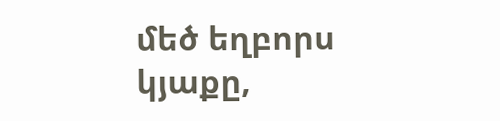մեծ եղբորս կյաքը,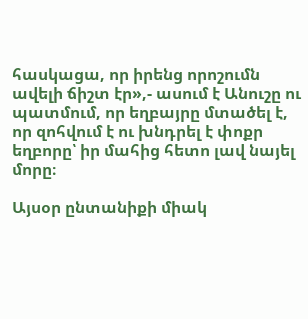հասկացա, որ իրենց որոշումն ավելի ճիշտ էր»,- ասում է Անուշը ու պատմում, որ եղբայրը մտածել է, որ զոհվում է ու խնդրել է փոքր եղբորը՝ իր մահից հետո լավ նայել մորը։

Այսօր ընտանիքի միակ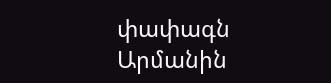փափագն Արմանին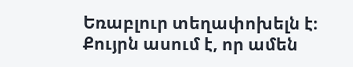Եռաբլուր տեղափոխելն է։ Քույրն ասում է, որ ամեն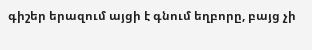գիշեր երազում այցի է գնում եղբորը, բայց չի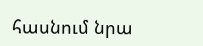հասնում նրա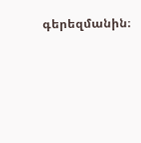գերեզմանին։